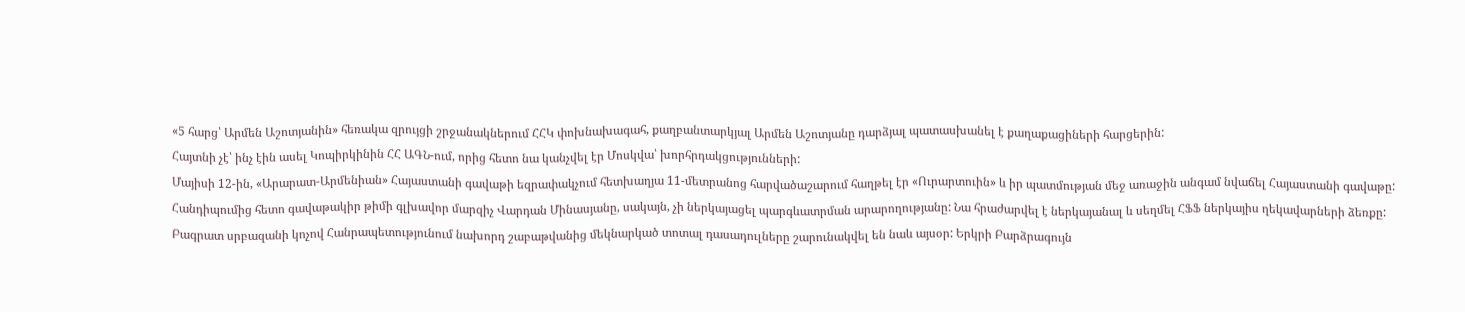«5 հարց՝ Արմեն Աշոտյանին» հեռակա զրույցի շրջանակներում ՀՀԿ փոխնախագահ, քաղբանտարկյալ Արմեն Աշոտյանը դարձյալ պատասխանել է քաղաքացիների հարցերին:
Հայտնի չէ՝ ինչ էին ասել Կոպիրկինին ՀՀ ԱԳՆ-ում, որից հետո նա կանչվել էր Մոսկվա՝ խորհրդակցությունների:
Մայիսի 12-ին, «Արարատ-Արմենիան» Հայաստանի գավաթի եզրափակչում հետխաղյա 11-մետրանոց հարվածաշարում հաղթել էր «Ուրարտուին» և իր պատմության մեջ առաջին անգամ նվաճել Հայաստանի գավաթը: Հանդիպումից հետո գավաթակիր թիմի գլխավոր մարզիչ Վարդան Մինասյանը, սակայն, չի ներկայացել պարգևատրման արարողությանը: Նա հրաժարվել է ներկայանալ և սեղմել ՀՖՖ ներկայիս ղեկավարների ձեռքը:
Բագրատ սրբազանի կոչով Հանրապետությունում նախորդ շաբաթվանից մեկնարկած տոտալ դասադուլները շարունակվել են նաև այսօր: Երկրի Բարձրագույն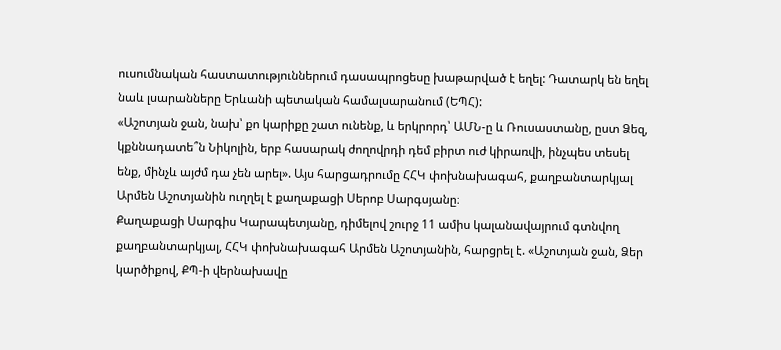ուսումնական հաստատություններում դասապրոցեսը խաթարված է եղել: Դատարկ են եղել նաև լսարանները Երևանի պետական համալսարանում (ԵՊՀ):
«Աշոտյան ջան, նախ՝ քո կարիքը շատ ունենք, և երկրորդ՝ ԱՄՆ-ը և Ռուսաստանը, ըստ Ձեզ, կքննադատե՞ն Նիկոլին, երբ հասարակ ժողովրդի դեմ բիրտ ուժ կիրառվի, ինչպես տեսել ենք, մինչև այժմ դա չեն արել». Այս հարցադրումը ՀՀԿ փոխնախագահ, քաղբանտարկյալ Արմեն Աշոտյանին ուղղել է քաղաքացի Սերոբ Սարգսյանը։
Քաղաքացի Սարգիս Կարապետյանը, դիմելով շուրջ 11 ամիս կալանավայրում գտնվող քաղբանտարկյալ, ՀՀԿ փոխնախագահ Արմեն Աշոտյանին, հարցրել է. «Աշոտյան ջան, Ձեր կարծիքով, ՔՊ-ի վերնախավը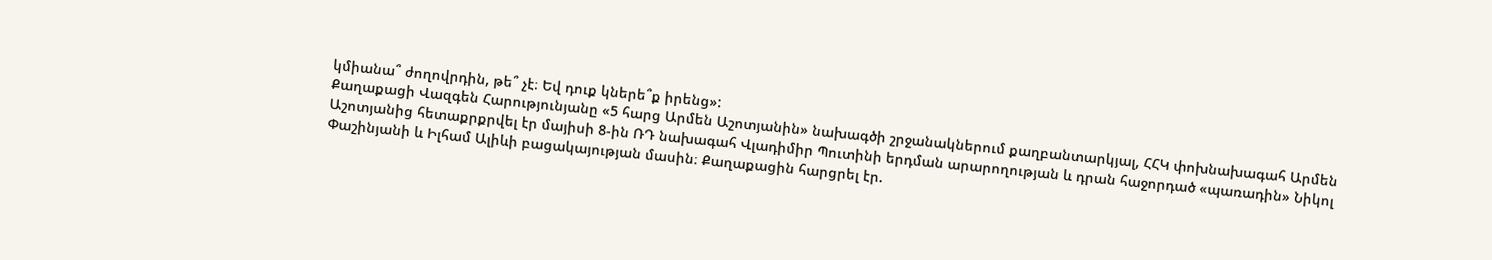կմիանա՞ ժողովրդին, թե՞ չէ։ Եվ դուք կներե՞ք իրենց»:
Քաղաքացի Վազգեն Հարությունյանը «5 հարց Արմեն Աշոտյանին» նախագծի շրջանակներում քաղբանտարկյալ, ՀՀԿ փոխնախագահ Արմեն Աշոտյանից հետաքրքրվել էր մայիսի 8-ին ՌԴ նախագահ Վլադիմիր Պուտինի երդման արարողության և դրան հաջորդած «պառադին» Նիկոլ Փաշինյանի և Իլհամ Ալիևի բացակայության մասին։ Քաղաքացին հարցրել էր.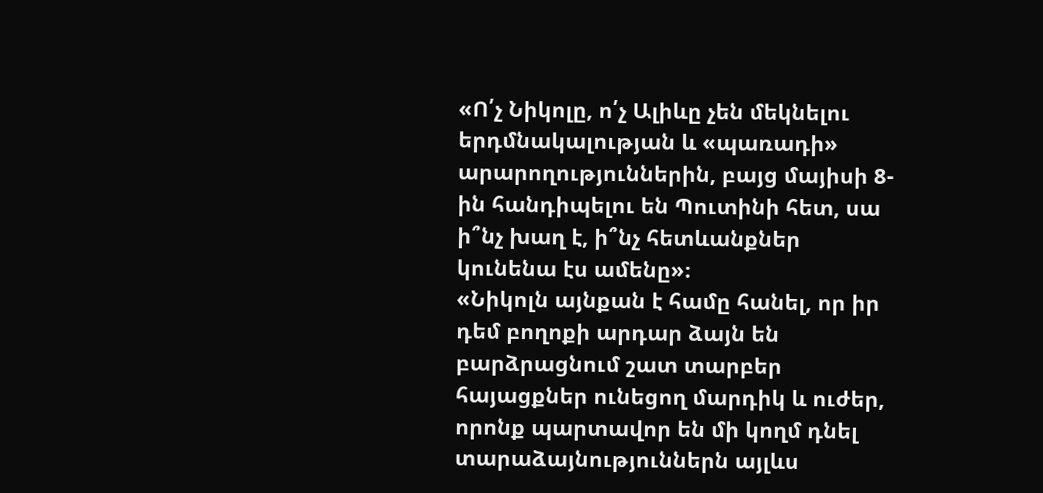«Ո՛չ Նիկոլը, ո՛չ Ալիևը չեն մեկնելու երդմնակալության և «պառադի» արարողություններին, բայց մայիսի 8-ին հանդիպելու են Պուտինի հետ, սա ի՞նչ խաղ է, ի՞նչ հետևանքներ կունենա էս ամենը»։
«Նիկոլն այնքան է համը հանել, որ իր դեմ բողոքի արդար ձայն են բարձրացնում շատ տարբեր հայացքներ ունեցող մարդիկ և ուժեր, որոնք պարտավոր են մի կողմ դնել տարաձայնություններն այլևս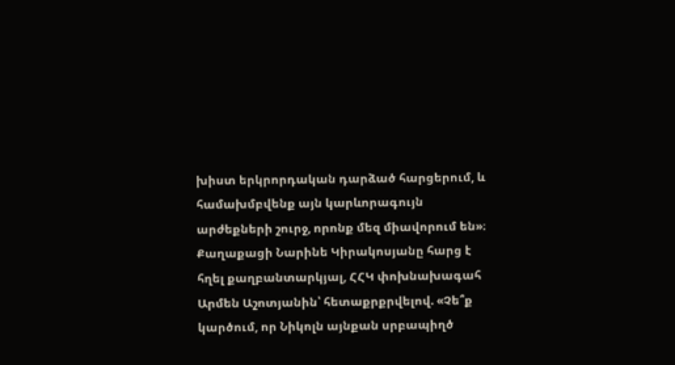խիստ երկրորդական դարձած հարցերում, և համախմբվենք այն կարևորագույն արժեքների շուրջ, որոնք մեզ միավորում են»։
Քաղաքացի Նարինե Կիրակոսյանը հարց է հղել քաղբանտարկյալ, ՀՀԿ փոխնախագահ Արմեն Աշոտյանին՝ հետաքրքրվելով. «Չե՞ք կարծում, որ Նիկոլն այնքան սրբապիղծ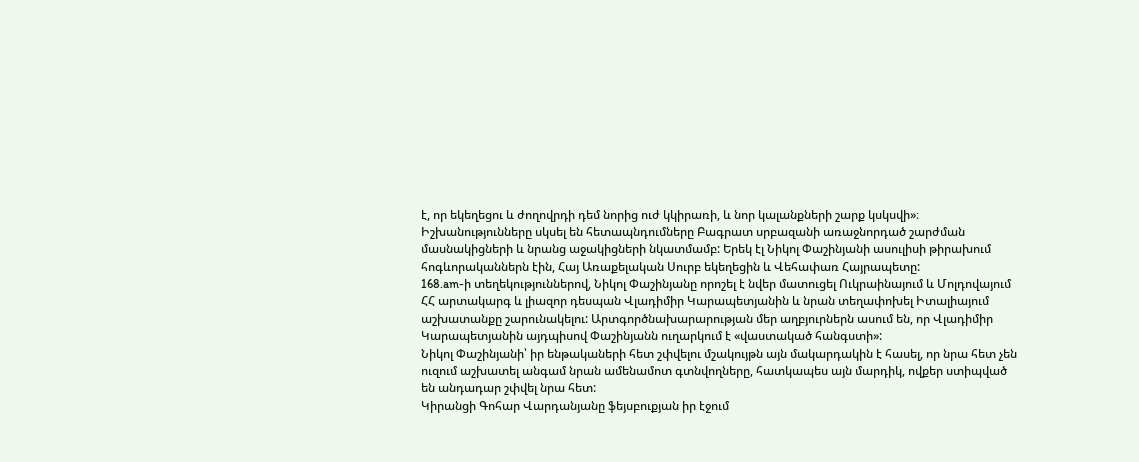է, որ եկեղեցու և ժողովրդի դեմ նորից ուժ կկիրառի, և նոր կալանքների շարք կսկսվի»։
Իշխանությունները սկսել են հետապնդումները Բագրատ սրբազանի առաջնորդած շարժման մասնակիցների և նրանց աջակիցների նկատմամբ: Երեկ էլ Նիկոլ Փաշինյանի ասուլիսի թիրախում հոգևորականներն էին, Հայ Առաքելական Սուրբ եկեղեցին և Վեհափառ Հայրապետը:
168.am-ի տեղեկություններով, Նիկոլ Փաշինյանը որոշել է նվեր մատուցել Ուկրաինայում և Մոլդովայում ՀՀ արտակարգ և լիազոր դեսպան Վլադիմիր Կարապետյանին և նրան տեղափոխել Իտալիայում աշխատանքը շարունակելու: Արտգործնախարարության մեր աղբյուրներն ասում են, որ Վլադիմիր Կարապետյանին այդպիսով Փաշինյանն ուղարկում է «վաստակած հանգստի»:
Նիկոլ Փաշինյանի՝ իր ենթակաների հետ շփվելու մշակույթն այն մակարդակին է հասել, որ նրա հետ չեն ուզում աշխատել անգամ նրան ամենամոտ գտնվողները, հատկապես այն մարդիկ, ովքեր ստիպված են անդադար շփվել նրա հետ:
Կիրանցի Գոհար Վարդանյանը ֆեյսբուքյան իր էջում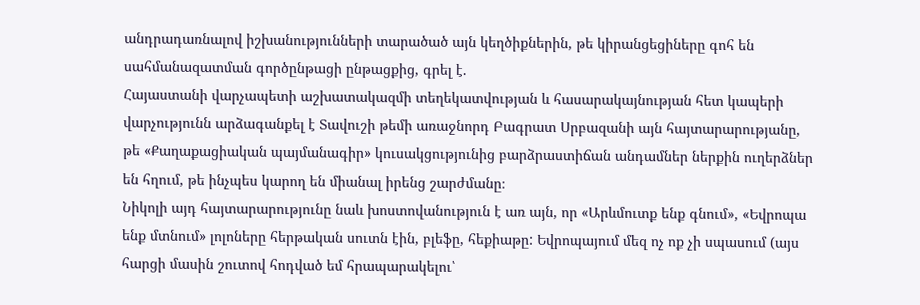անդրադառնալով իշխանությունների տարածած այն կեղծիքներին, թե կիրանցեցիները գոհ են սահմանազատման գործընթացի ընթացքից, գրել է.
Հայաստանի վարչապետի աշխատակազմի տեղեկատվության և հասարակայնության հետ կապերի վարչությունն արձագանքել է Տավուշի թեմի առաջնորդ Բագրատ Սրբազանի այն հայտարարությանը, թե «Քաղաքացիական պայմանագիր» կուսակցությունից բարձրաստիճան անդամներ ներքին ուղերձներ են հղում, թե ինչպես կարող են միանալ իրենց շարժմանը։
Նիկոլի այդ հայտարարությունը նաև խոստովանություն է առ այն, որ «Արևմուտք ենք գնում», «Եվրոպա ենք մտնում» լոլոները հերթական սուտն էին, բլեֆը, հեքիաթը: Եվրոպայում մեզ ոչ ոք չի սպասում (այս հարցի մասին շուտով հոդված եմ հրապարակելու՝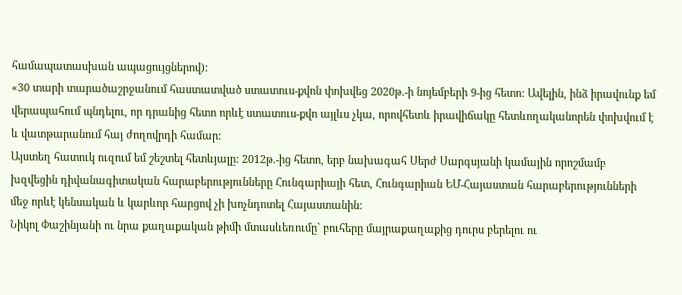համապատասխան ապացույցներով):
«30 տարի տարածաշրջանում հաստատված ստատուս-քվոն փոխվեց 2020թ.-ի նոյեմբերի 9-ից հետո: Ավելին, ինձ իրավունք եմ վերապահում պնդելու, որ դրանից հետո որևէ ստատուս-քվո այլևս չկա, որովհետև իրավիճակը հետևողականորեն փոխվում է և վատթարանում հայ ժողովրդի համար:
Այստեղ հատուկ ուզում եմ շեշտել հետևյալը: 2012թ.-ից հետո, երբ նախագահ Սերժ Սարգսյանի կամային որոշմամբ խզվեցին դիվանագիտական հարաբերությունները Հունգարիայի հետ, Հունգարիան ԵՄ-Հայաստան հարաբերությունների մեջ որևէ կենսական և կարևոր հարցով չի խոչնդոտել Հայաստանին:
Նիկոլ Փաշինյանի ու նրա քաղաքական թիմի մտասևեռումը` բուհերը մայրաքաղաքից դուրս բերելու ու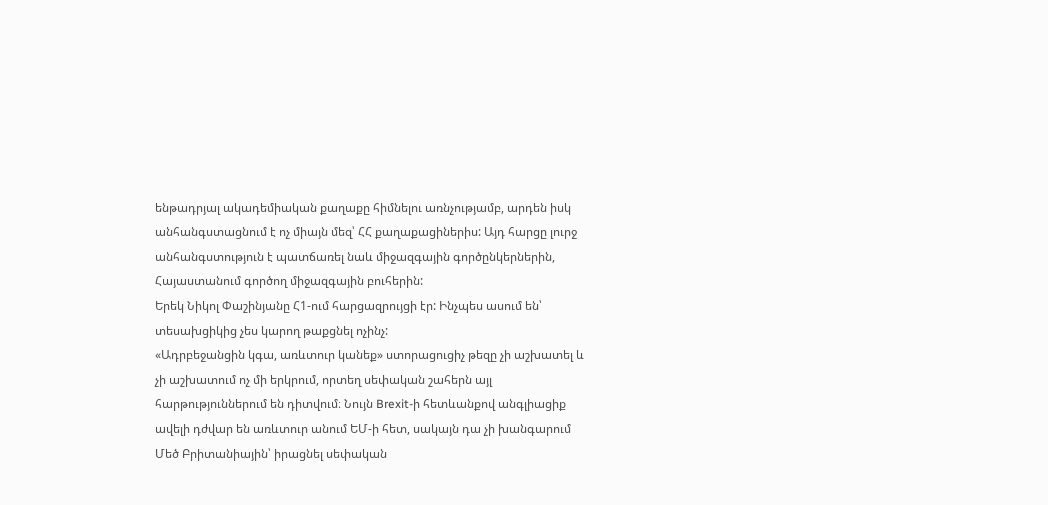ենթադրյալ ակադեմիական քաղաքը հիմնելու առնչությամբ, արդեն իսկ անհանգստացնում է ոչ միայն մեզ՝ ՀՀ քաղաքացիներիս: Այդ հարցը լուրջ անհանգստություն է պատճառել նաև միջազգային գործընկերներին, Հայաստանում գործող միջազգային բուհերին:
Երեկ Նիկոլ Փաշինյանը Հ1-ում հարցազրույցի էր: Ինչպես ասում են՝ տեսախցիկից չես կարող թաքցնել ոչինչ:
«Ադրբեջանցին կգա, առևտուր կանեք» ստորացուցիչ թեզը չի աշխատել և չի աշխատում ոչ մի երկրում, որտեղ սեփական շահերն այլ հարթություններում են դիտվում։ Նույն Brexit-ի հետևանքով անգլիացիք ավելի դժվար են առևտուր անում ԵՄ-ի հետ, սակայն դա չի խանգարում Մեծ Բրիտանիային՝ իրացնել սեփական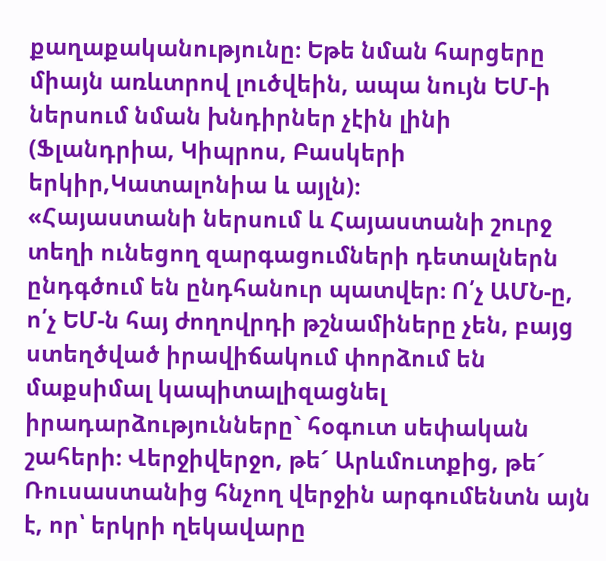քաղաքականությունը։ Եթե նման հարցերը միայն առևտրով լուծվեին, ապա նույն ԵՄ-ի ներսում նման խնդիրներ չէին լինի (Ֆլանդրիա, Կիպրոս, Բասկերի երկիր,Կատալոնիա և այլն)։
«Հայաստանի ներսում և Հայաստանի շուրջ տեղի ունեցող զարգացումների դետալներն ընդգծում են ընդհանուր պատվեր։ Ո՛չ ԱՄՆ-ը, ո՛չ ԵՄ-ն հայ ժողովրդի թշնամիները չեն, բայց ստեղծված իրավիճակում փորձում են մաքսիմալ կապիտալիզացնել իրադարձությունները` հօգուտ սեփական շահերի։ Վերջիվերջո, թե´ Արևմուտքից, թե´ Ռուսաստանից հնչող վերջին արգումենտն այն է, որ՝ երկրի ղեկավարը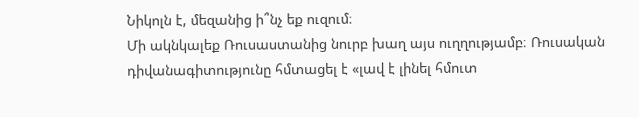Նիկոլն է, մեզանից ի՞նչ եք ուզում։
Մի ակնկալեք Ռուսաստանից նուրբ խաղ այս ուղղությամբ։ Ռուսական դիվանագիտությունը հմտացել է «լավ է լինել հմուտ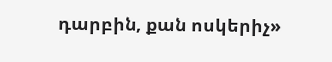դարբին, քան ոսկերիչ»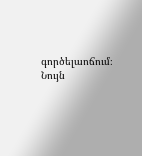գործելաոճում։ Նույն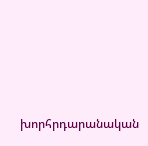խորհրդարանական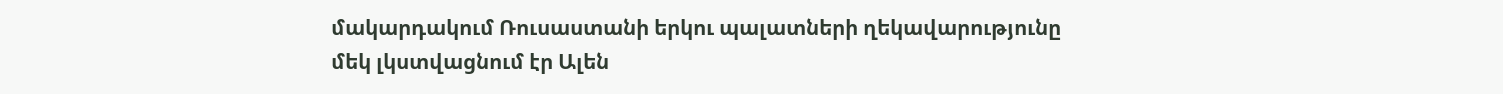մակարդակում Ռուսաստանի երկու պալատների ղեկավարությունը մեկ լկստվացնում էր Ալեն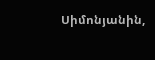Սիմոնյանին,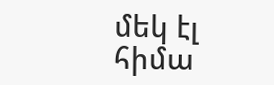մեկ էլ հիմա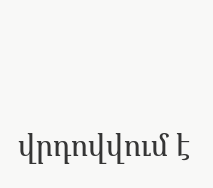վրդովվում է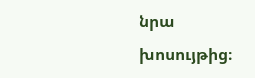նրա խոսույթից։